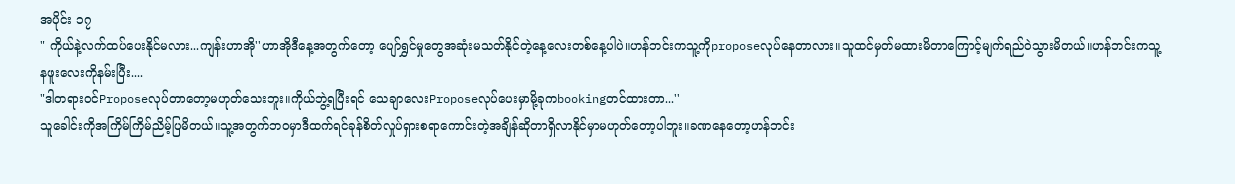အပိုင်း ၁၇
" ကိုယ်နဲ့လက်ထပ်ပေးနိုင်မလား...ကျန်းဟာအို''ဟာအိုဒီနေ့အတွက်တော့ ပျော်ရွှင်မှုတွေအဆုံးမသတ်နိုင်တဲ့နေ့လေးတစ်နေ့ပါပဲ။ဟန်ဘင်းကသူ့ကိုproposeလုပ်နေတာလား။သူထင်မှတ်မထားမိတာကြောင့်မျက်ရည်ဝဲသွားမိတယ်။ဟန်ဘင်းကသူ့နဖူးလေးကိုနမ်းပြီး....
"ဒါတရားဝင်Proposeလုပ်တာတော့မဟုတ်သေးဘူး။ကိုယ်ဘွဲ့ရပြီးရင် သေချာလေးProposeလုပ်ပေးမှာမို့ခုကbookingတင်ထားတာ...''
သူခေါင်းကိုအကြိမ်ကြိမ်ညိမ့်ပြမိတယ်။သူ့အတွက်ဘဝမှာဒီထက်ရင်ခုန်စိတ်လှုပ်ရှားစရာကောင်းတဲ့အချိန်ဆိုတာရှိလာနိုင်မှာမဟုတ်တော့ပါဘူး။ခဏနေတော့ဟန်ဘင်း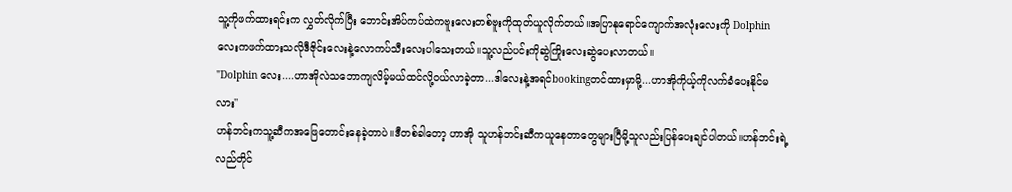သူ့ကိုဖက်ထားရင်းက လွှတ်လိုက်ပြီး ဘောင်းအိပ်ကပ်ထဲကဗူးလေးတစ်ဗူးကိုထုတ်ယူလိုက်တယ်။အပြာနုရောင်ကျောက်အလုံးလေးကို Dolphinလေးကဖက်ထားသလိုဒီဇိုင်းလေးနဲ့လောကပ်သီးလေးပါသေးတယ်။သူ့လည်ပင်းကိုဆွဲကြိုးလေးဆွဲပေးလာတယ်။
"Dolphin လေး....ဟာအိုလဲသဘောကျလိမ့်မယ်ထင်လို့ဝယ်လာခဲ့တာ...ဒါလေးနဲ့အရင်bookingတင်ထားမှာမို့...ဟာအိုကိုယ့်ကိုလက်ခံပေးနိုင်မလား''
ဟန်ဘင်းကသူ့ဆီကအဖြေတောင်းနေခဲ့တာပဲ။ဒီတစ်ခါတော့ ဟာအို သူဟန်ဘင်းဆီကယူနေတာတွေများပြီမို့သူလည်းပြန်ပေးချင်ပါတယ်။ဟန်ဘင်းရဲ့ လည်တိုင်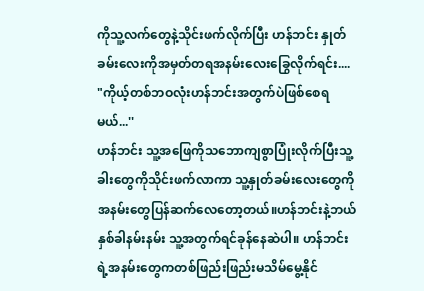ကိုသူ့လက်တွေနဲ့သိုင်းဖက်လိုက်ပြီး ဟန်ဘင်း နှုတ်ခမ်းလေးကိုအမှတ်တရအနမ်းလေးခြွေလိုက်ရင်း....
"ကိုယ့်တစ်ဘဝလုံးဟန်ဘင်းအတွက်ပဲဖြစ်စေရမယ်...''
ဟန်ဘင်း သူ့အဖြေကိုသဘောကျစွာပြုံးလိုက်ပြီးသူ့ခါးတွေကိုသိုင်းဖက်လာကာ သူ့နှုတ်ခမ်းလေးတွေကိုအနမ်းတွေပြန်ဆက်လေတော့တယ်။ဟန်ဘင်းနဲ့ဘယ်နှစ်ခါနမ်းနမ်း သူ့အတွက်ရင်ခုန်နေဆဲပါ။ ဟန်ဘင်းရဲ့အနမ်းတွေကတစ်ဖြည်းဖြည်းမသိမ်မွေ့နိုင်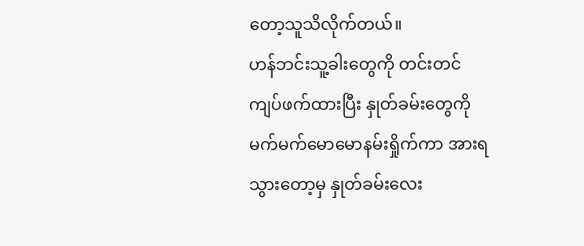တော့သူသိလိုက်တယ်။
ဟန်ဘင်းသူ့ခါးတွေကို တင်းတင်ကျပ်ဖက်ထားပြီး နှုတ်ခမ်းတွေကိုမက်မက်မောမောနမ်းရှိုက်ကာ အားရသွားတော့မှ နှုတ်ခမ်းလေး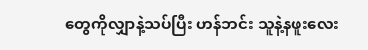တွေကိုလျှာနဲ့သပ်ပြီး ဟန်ဘင်း သူနဲ့နဖူးလေး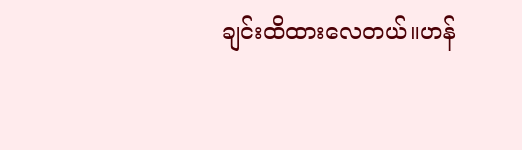ချင်းထိထားလေတယ်။ဟန်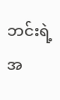ဘင်းရဲ့အ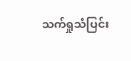သက်ရှုသံပြင်း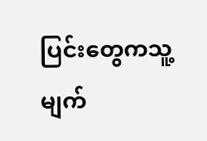ပြင်းတွေကသူ့မျက်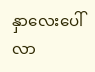နှာလေးပေါ်လာ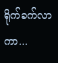ရိုက်ခက်လာကာ...